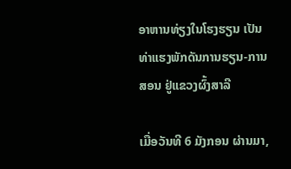ອາຫານທ່ຽງໃນໂຮງຮຽນ ເປັນທ່າແຮງພັກດັນການຮຽນ-ການສອນ ຢູ່ແຂວງຜົ້ງສາລີ

ເມື່ອວັນທີ 6 ມັງກອນ ຜ່ານມາ,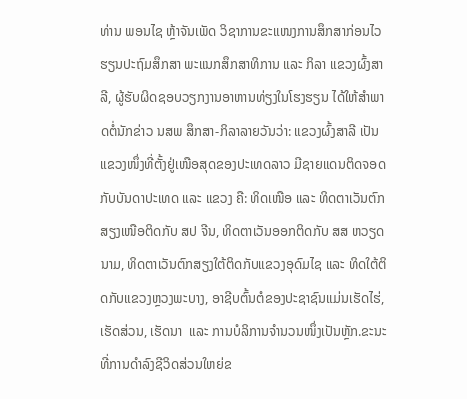ທ່ານ ພອນໄຊ ຫຼ້າຈັນເພັດ ວິຊາການຂະແໜງການສຶກສາກ່ອນໄວຮຽນປະຖົມສຶກສາ ພະແນກສຶກສາທິການ ແລະ ກິລາ ແຂວງຜົ້ງສາລີ, ຜູ້ຮັບຜິດຊອບວຽກງານອາຫານທ່ຽງໃນໂຮງຮຽນ ໄດ້ໃຫ້ສຳພາດຕໍ່ນັກຂ່າວ ນສພ ສຶກສາ-ກິລາລາຍວັນວ່າ: ແຂວງຜົ້ງສາລີ ເປັນແຂວງໜຶ່ງທີ່ຕັ້ງຢູ່ເໜືອສຸດຂອງປະເທດລາວ ມີຊາຍແດນຕິດຈອດກັບບັນດາປະເທດ ແລະ ແຂວງ ຄື: ທິດເໜືອ ແລະ ທິດຕາເວັນຕົກສຽງເໜືອຕິດກັບ ສປ ຈີນ, ທິດຕາເວັນອອກຕິດກັບ ສສ ຫວຽດນາມ, ທິດຕາເວັນຕົກສຽງໃຕ້ຕິດກັບແຂວງອຸດົມໄຊ ແລະ ທິດໃຕ້ຕິດກັບແຂວງຫຼວງພະບາງ, ອາຊີບຕົ້ນຕໍຂອງປະຊາຊົນແມ່ນເຮັດໄຮ່, ເຮັດສ່ວນ, ເຮັດນາ  ແລະ ການບໍລິການຈຳນວນໜຶ່ງເປັນຫຼັກ.ຂະນະທີ່ການດຳລົງຊີວິດສ່ວນໃຫຍ່ຂ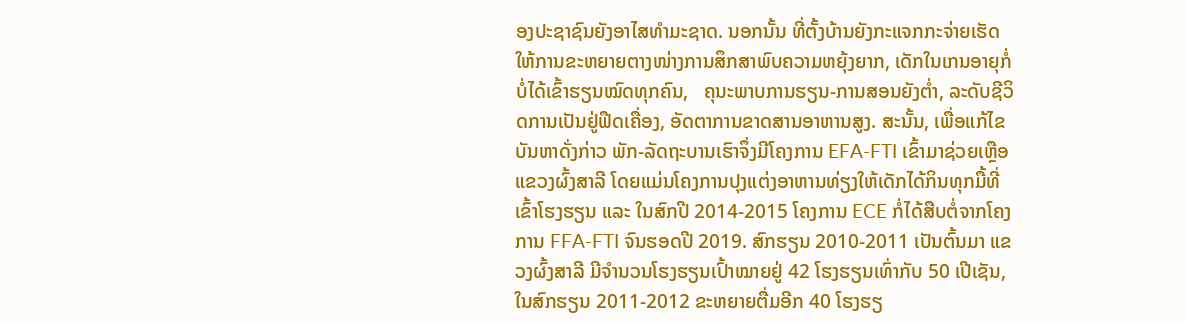ອງປະຊາຊົນຍັງອາໄສທຳມະຊາດ. ນອກນັ້ນ ທີ່ຕັ້ງບ້ານຍັງກະແຈກກະຈ່າຍເຮັດໃຫ້ການຂະຫຍາຍຕາງໜ່າງການສຶກສາພົບຄວາມຫຍຸ້ງຍາກ, ເດັກໃນເກນອາຍຸກໍ່ບໍ່ໄດ້ເຂົ້າຮຽນໝົດທຸກຄົນ,   ຄຸນະພາບການຮຽນ-ການສອນຍັງຕໍ່າ, ລະດັບຊີວິດການເປັນຢູ່ຟືດເຄື່ອງ, ອັດຕາການຂາດສານອາຫານສູງ. ສະນັ້ນ, ເພື່ອແກ້ໄຂບັນຫາດັ່ງກ່າວ ພັກ-ລັດຖະບານເຮົາຈຶ່ງມີໂຄງການ EFA-FTI ເຂົ້າມາຊ່ວຍເຫຼືອແຂວງຜົ້ງສາລີ ໂດຍແມ່ນໂຄງການປຸງແຕ່ງອາຫານທ່ຽງໃຫ້ເດັກໄດ້ກິນທຸກມື້ທີ່ເຂົ້າໂຮງຮຽນ ແລະ ໃນສົກປີ 2014-2015 ໂຄງການ ECE ກໍ່ໄດ້ສືບຕໍ່ຈາກໂຄງການ FFA-FTI ຈົນຮອດປີ 2019. ສົກຮຽນ 2010-2011 ເປັນຕົ້ນມາ ແຂວງຜົ້ງສາລີ ມີຈຳນວນໂຮງຮຽນເປົ້າໝາຍຢູ່ 42 ໂຮງຮຽນເທົ່າກັບ 50 ເປີເຊັນ, ໃນສົກຮຽນ 2011-2012 ຂະຫຍາຍຕື່ມອີກ 40 ໂຮງຮຽ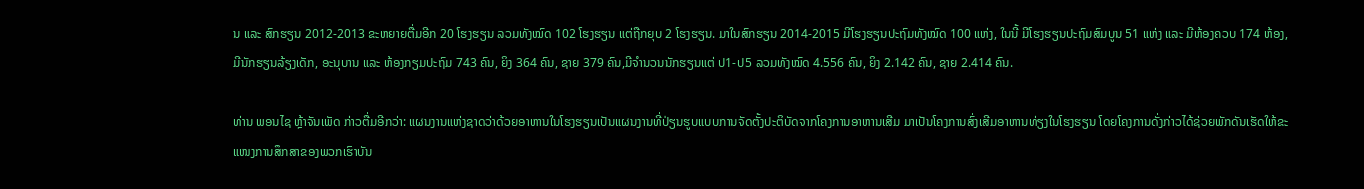ນ ແລະ ສົກຮຽນ 2012-2013 ຂະຫຍາຍຕື່ມອີກ 20 ໂຮງຮຽນ ລວມທັງໝົດ 102 ໂຮງຮຽນ ແຕ່ຖືກຍຸບ 2 ໂຮງຮຽນ. ມາໃນສົກຮຽນ 2014-2015 ມີໂຮງຮຽນປະຖົມທັງໝົດ 100 ແຫ່ງ, ໃນນີ້ ມີໂຮງຮຽນປະຖົມສົມບູນ 51 ແຫ່ງ ແລະ ມີຫ້ອງຄວບ 174 ຫ້ອງ, ມີນັກຮຽນລ້ຽງເດັກ, ອະນຸບານ ແລະ ຫ້ອງກຽມປະຖົມ 743 ຄົນ, ຍິງ 364 ຄົນ, ຊາຍ 379 ຄົນ,ມີຈໍານວນນັກຮຽນແຕ່ ປ1-ປ5 ລວມທັງໝົດ 4.556 ຄົນ, ຍິງ 2.142 ຄົນ, ຊາຍ 2.414 ຄົນ.

ທ່ານ ພອນໄຊ ຫຼ້າຈັນເພັດ ກ່າວຕື່ມອີກວ່າ: ແຜນງານແຫ່ງຊາດວ່າດ້ວຍອາຫານໃນໂຮງຮຽນເປັນແຜນງານທີ່ປ່ຽນຮູບແບບການຈັດຕັ້ງປະຕິບັດຈາກໂຄງການອາຫານເສີມ ມາເປັນໂຄງການສົ່ງເສີມອາຫານທ່ຽງໃນໂຮງຮຽນ ໂດຍໂຄງການດັ່ງກ່າວໄດ້ຊ່ວຍພັກດັນເຮັດໃຫ້ຂະແໜງການສຶກສາຂອງພວກເຮົາບັນ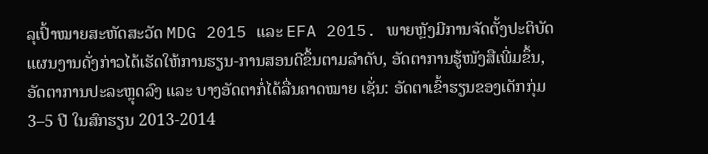ລຸເປົ້າໝາຍສະຫັດສະວັດ MDG 2015 ແລະ EFA 2015. ພາຍຫຼັງມີການຈັດຕັ້ງປະຕິບັດແຜນງານດັ່ງກ່າວໄດ້ເຮັດໃຫ້ການຮຽນ-ການສອນດີຂຶ້ນຕາມລຳດັບ, ອັດຕາການຮູ້ໜັງສືເພີ່ມຂຶ້ນ, ອັດຕາການປະລະຫຼຸດລົງ ແລະ ບາງອັດຕາກໍ່ໄດ້ລື່ນຄາດໝາຍ ເຊັ່ນ: ອັດຕາເຂົ້າຮຽນຂອງເດັກກຸ່ມ 3–5 ປີ ໃນສົກຮຽນ 2013-2014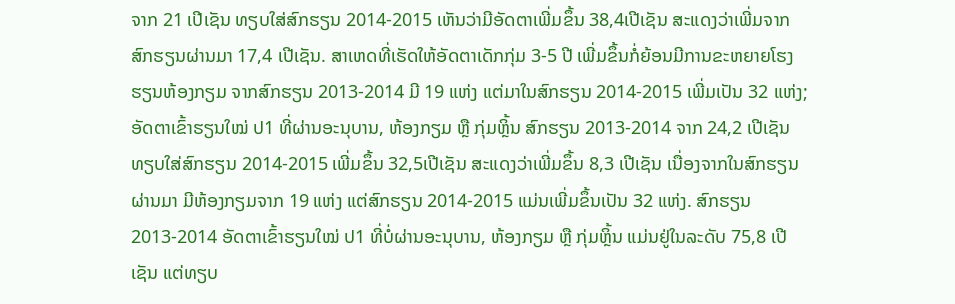ຈາກ 21 ເປີເຊັນ ທຽບໃສ່ສົກຮຽນ 2014-2015 ເຫັນວ່າມີອັດຕາເພີ່ມຂຶ້ນ 38,4ເປີເຊັນ ສະແດງວ່າເພີ່ມຈາກສົກຮຽນຜ່ານມາ 17,4 ເປີເຊັນ. ສາເຫດທີ່ເຮັດໃຫ້ອັດຕາເດັກກຸ່ມ 3-5 ປີ ເພີ່ມຂຶ້ນກໍ່ຍ້ອນມີການຂະຫຍາຍໂຮງຮຽນຫ້ອງກຽມ ຈາກສົກຮຽນ 2013-2014 ມີ 19 ແຫ່ງ ແຕ່ມາໃນສົກຮຽນ 2014-2015 ເພີ່ມເປັນ 32 ແຫ່ງ; ອັດຕາເຂົ້າຮຽນໃໝ່ ປ1 ທີ່ຜ່ານອະນຸບານ, ຫ້ອງກຽມ ຫຼື ກຸ່ມຫຼິ້ນ ສົກຮຽນ 2013-2014 ຈາກ 24,2 ເປີເຊັນ ທຽບໃສ່ສົກຮຽນ 2014-2015 ເພີ່ມຂຶ້ນ 32,5ເປີເຊັນ ສະແດງວ່າເພີ່ມຂຶ້ນ 8,3 ເປີເຊັນ ເນື່ອງຈາກໃນສົກຮຽນຜ່ານມາ ມີຫ້ອງກຽມຈາກ 19 ແຫ່ງ ແຕ່ສົກຮຽນ 2014-2015 ແມ່ນເພີ່ມຂຶ້ນເປັນ 32 ແຫ່ງ. ສົກຮຽນ 2013-2014 ອັດຕາເຂົ້າຮຽນໃໝ່ ປ1 ທີ່ບໍ່ຜ່ານອະນຸບານ, ຫ້ອງກຽມ ຫຼື ກຸ່ມຫຼິ້ນ ແມ່ນຢູ່ໃນລະດັບ 75,8 ເປີເຊັນ ແຕ່ທຽບ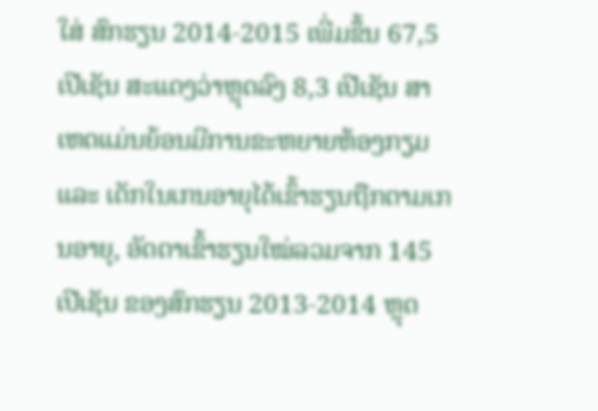ໃສ່ ສົກຮຽນ 2014-2015 ເພີ່ມຂຶ້ນ 67,5 ເປີເຊັນ ສະແດງວ່າຫຼຸດລົງ 8,3 ເປີເຊັນ ສາເຫດແມ່ນຍ້ອນມີການຂະຫຍາຍຫ້ອງກຽມ ແລະ ເດັກໃນເກນອາຍຸໄດ້ເຂົ້າຮຽນຖືກຕາມເກນອາຍຸ, ອັດຕາເຂົ້າຮຽນໃໝ່ລວມຈາກ 145 ເປີເຊັນ ຂອງສົກຮຽນ 2013-2014 ຫຼຸດ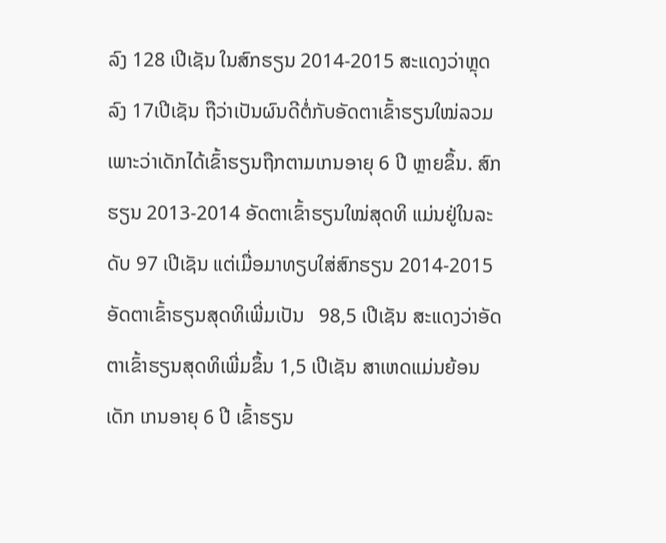ລົງ 128 ເປີເຊັນ ໃນສົກຮຽນ 2014-2015 ສະແດງວ່າຫຼຸດລົງ 17ເປີເຊັນ ຖືວ່າເປັນຜົນດີຕໍ່ກັບອັດຕາເຂົ້າຮຽນໃໝ່ລວມ ເພາະວ່າເດັກໄດ້ເຂົ້າຮຽນຖືກຕາມເກນອາຍຸ 6 ປີ ຫຼາຍຂຶ້ນ. ສົກຮຽນ 2013-2014 ອັດຕາເຂົ້າຮຽນໃໝ່ສຸດທິ ແມ່ນຢູ່ໃນລະດັບ 97 ເປີເຊັນ ແຕ່ເມື່ອມາທຽບໃສ່ສົກຮຽນ 2014-2015 ອັດຕາເຂົ້າຮຽນສຸດທິເພີ່ມເປັນ   98,5 ເປີເຊັນ ສະແດງວ່າອັດຕາເຂົ້າຮຽນສຸດທິເພີ່ມຂຶ້ນ 1,5 ເປີເຊັນ ສາເຫດແມ່ນຍ້ອນເດັກ ເກນອາຍຸ 6 ປີ ເຂົ້າຮຽນ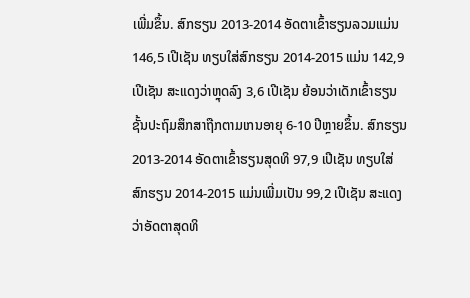ເພີ່ມຂຶ້ນ. ສົກຮຽນ 2013-2014 ອັດຕາເຂົ້າຮຽນລວມແມ່ນ 146,5 ເປີເຊັນ ທຽບໃສ່ສົກຮຽນ 2014-2015 ແມ່ນ 142,9ເປີເຊັນ ສະແດງວ່າຫຼຸດລົງ 3,6 ເປີເຊັນ ຍ້ອນວ່າເດັກເຂົ້າຮຽນຊັ້ນປະຖົມສຶກສາຖືກຕາມເກນອາຍຸ 6-10 ປີຫຼາຍຂຶ້ນ. ສົກຮຽນ 2013-2014 ອັດຕາເຂົ້າຮຽນສຸດທິ 97,9 ເປີເຊັນ ທຽບໃສ່ ສົກຮຽນ 2014-2015 ແມ່ນເພີ່ມເປັນ 99,2 ເປີເຊັນ ສະແດງວ່າອັດຕາສຸດທິ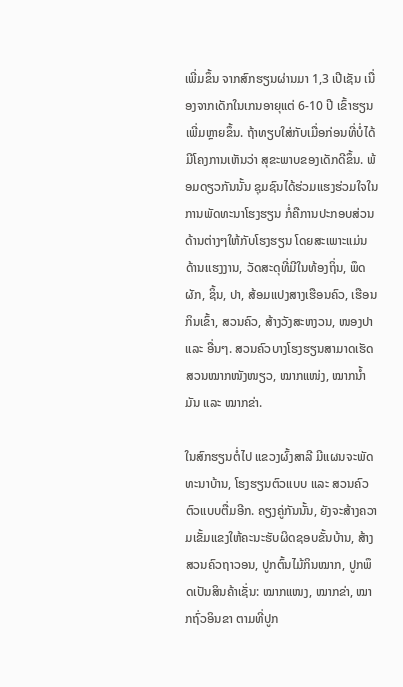ເພີ່ມຂຶ້ນ ຈາກສົກຮຽນຜ່ານມາ 1,3 ເປີເຊັນ ເນື່ອງຈາກເດັກໃນເກນອາຍຸແຕ່ 6-10 ປີ ເຂົ້າຮຽນເພີ່ມຫຼາຍຂຶ້ນ. ຖ້າທຽບໃສ່ກັບເມື່ອກ່ອນທີ່ບໍ່ໄດ້ມີໂຄງການເຫັນວ່າ ສຸຂະພາບຂອງເດັກດີຂຶ້ນ. ພ້ອມດຽວກັນນັ້ນ ຊຸມຊົນໄດ້ຮ່ວມແຮງຮ່ວມໃຈໃນການພັດທະນາໂຮງຮຽນ ກໍ່ຄືການປະກອບສ່ວນດ້ານຕ່າງໆໃຫ້ກັບໂຮງຮຽນ ໂດຍສະເພາະແມ່ນດ້ານເເຮງງານ, ວັດສະດຸທີ່ມີໃນທ້ອງຖິ່ນ, ພຶດຜັກ, ຊິ້ນ, ປາ, ສ້ອມແປງສາງເຮືອນຄົວ, ເຮືອນກິນເຂົ້າ, ສວນຄົວ, ສ້າງວັງສະຫງວນ, ໜອງປາ ແລະ ອື່ນໆ. ສວນຄົວບາງໂຮງຮຽນສາມາດເຮັດສວນໝາກໜັງໜຽວ, ໝາກແໜ່ງ, ໝາກນໍ້າມັນ ແລະ ໝາກຂ່າ.

ໃນສົກຮຽນຕໍ່ໄປ ແຂວງຜົ້ງສາລີ ມີແຜນຈະພັດທະນາບ້ານ, ໂຮງຮຽນຕົວແບບ ແລະ ສວນຄົວຕົວແບບຕື່ມອີກ. ຄຽງຄູ່ກັນນັ້ນ, ຍັງຈະສ້າງຄວາມເຂັ້ມແຂງໃຫ້ຄະນະຮັບຜິດຊອບຂັ້ນບ້ານ, ສ້າງສວນຄົວຖາວອນ, ປູກຕົ້ນໄມ້ກິນໝາກ, ປູກພຶດເປັນສິນຄ້າເຊັ່ນ: ໝາກແໜງ, ໝາກຂ່າ, ໝາກຖົ່ວອິນຂາ ຕາມທີ່ປູກ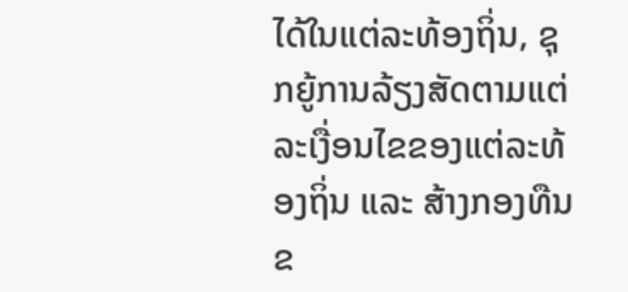ໄດ້ໃນແຕ່ລະທ້ອງຖິ່ນ, ຊຸກຍູ້ການລ້ຽງສັດຕາມແຕ່ລະເງື່ອນໄຂຂອງແຕ່ລະທ້ອງຖິ່ນ ແລະ ສ້າງກອງທືນຂ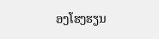ອງໂຮງຮຽນ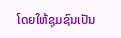ໂດຍໃຫ້ຊຸມຊົນເປັນ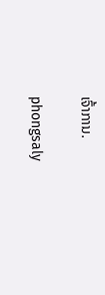ເຈົ້າການ.

phongsaly